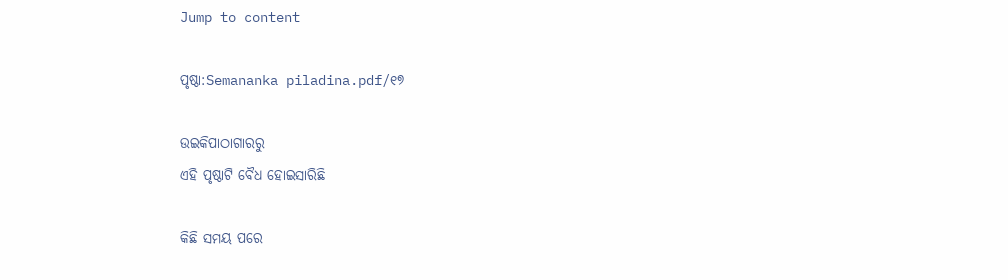Jump to content

ପୃଷ୍ଠା:Semananka piladina.pdf/୧୭

ଉଇକିପାଠାଗାର‌ରୁ
ଏହି ପୃଷ୍ଠାଟି ବୈଧ ହୋଇସାରିଛି

କିଛି ସମୟ ପରେ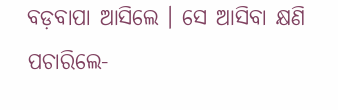ବଡ଼ବାପା ଆସିଲେ । ସେ ଆସିବା କ୍ଷଣି ପଚାରିଲେ-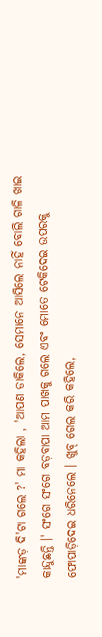'ମାଙ୍କଡ଼ ଦି'ଟା ଗଲେ ?' ମା କହିଲା , 'ଆପଣ ଡାକିଲେ, ସେମାନେ ଆସିଲେ ନାହିଁ ବୋଲି ଗାଳି ଖାଇ କାନ୍ଦୁଛନ୍ତି ।' ସଂଗେ ସଂଗେ ବଡ଼ବାପା ଆମ ପାଖକୁ ଗଲେ ଏବଂ ମୋତେ ଟେକିଦେଇ ଉପରକୁ ଫୋପାଡ଼ିଦେଇ ଧରିନେଲେ । ଖୁବ୍‍ ଗେଲ କରି କହିଲେ,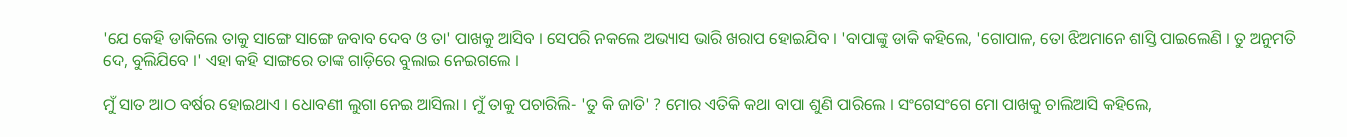'ଯେ କେହି ଡାକିଲେ ତାକୁ ସାଙ୍ଗେ ସାଙ୍ଗେ ଜବାବ ଦେବ ଓ ତା' ପାଖକୁ ଆସିବ । ସେପରି ନକଲେ ଅଭ୍ୟାସ ଭାରି ଖରାପ ହୋଇଯିବ । 'ବାପାଙ୍କୁ ଡାକି କହିଲେ, 'ଗୋପାଳ, ତୋ ଝିଅମାନେ ଶାସ୍ତି ପାଇଲେଣି । ତୁ ଅନୁମତି ଦେ, ବୁଲିଯିବେ ।' ଏହା କହି ସାଙ୍ଗରେ ତାଙ୍କ ଗାଡ଼ିରେ ବୁଲାଇ ନେଇଗଲେ ।

ମୁଁ ସାତ ଆଠ ବର୍ଷର ହୋଇଥାଏ । ଧୋବଣୀ ଲୁଗା ନେଇ ଆସିଲା । ମୁଁ ତାକୁ ପଚାରିଲି- 'ତୁ କି ଜାତି' ? ମୋର ଏତିକି କଥା ବାପା ଶୁଣି ପାରିଲେ । ସଂଗେସଂଗେ ମୋ ପାଖକୁ ଚାଲିଆସି କହିଲେ,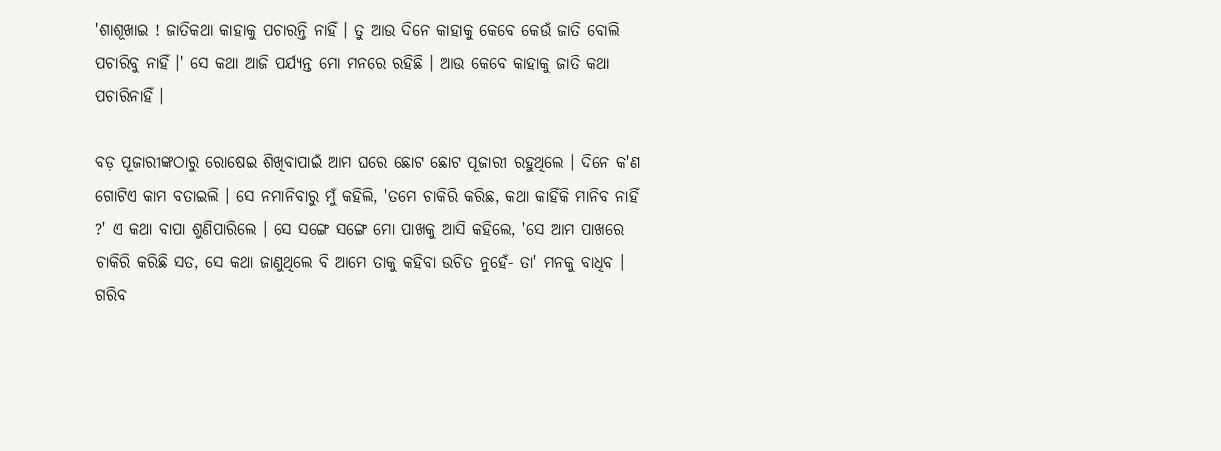'ଶାଶୂଖାଇ ! ଜାତିକଥା କାହାକୁ ପଚାରନ୍ତି ନାହିଁ । ତୁ ଆଉ ଦିନେ କାହାକୁ କେବେ କେଉଁ ଜାତି ବୋଲି ପଚାରିବୁ ନାହିଁ ।' ସେ କଥା ଆଜି ପର୍ଯ୍ୟନ୍ତ ମୋ ମନରେ ରହିଛି । ଆଉ କେବେ କାହାକୁ ଜାତି କଥା ପଚାରିନାହିଁ ।

ବଡ଼ ପୂଜାରୀଙ୍କଠାରୁ ରୋଷେଇ ଶିଖିବାପାଇଁ ଆମ ଘରେ ଛୋଟ ଛୋଟ ପୂଜାରୀ ରହୁଥିଲେ । ଦିନେ କ'ଣ ଗୋଟିଏ କାମ ବତାଇଲି । ସେ ନମାନିବାରୁ ମୁଁ କହିଲି, 'ତମେ ଚାକିରି କରିଛ, କଥା କାହିଁକି ମାନିବ ନାହିଁ ?' ଏ କଥା ବାପା ଶୁଣିପାରିଲେ । ସେ ସଙ୍ଗେ ସଙ୍ଗେ ମୋ ପାଖକୁ ଆସି କହିଲେ, 'ସେ ଆମ ପାଖରେ ଚାକିରି କରିଛି ସତ, ସେ କଥା ଜାଣୁଥିଲେ ବି ଆମେ ତାକୁ କହିବା ଉଚିତ ନୁହେଁ- ତା' ମନକୁ ବାଧିବ । ଗରିବ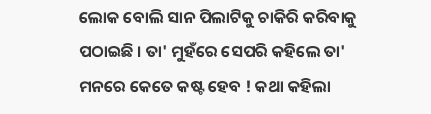ଲୋକ ବୋଲି ସାନ ପିଲାଟିକୁ ଚାକିରି କରିବାକୁ ପଠାଇଛି । ତା' ମୁହଁରେ ସେପରି କହିଲେ ତା' ମନରେ କେତେ କଷ୍ଟ ହେବ ! କଥା କହିଲା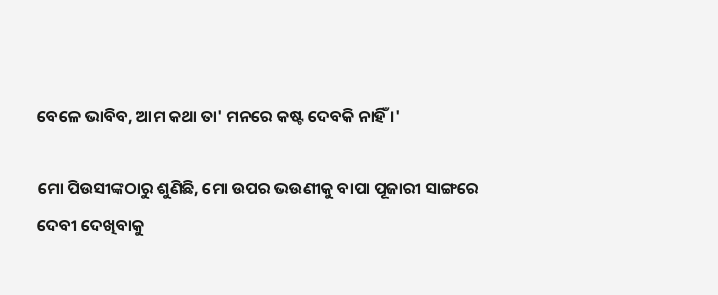ବେଳେ ଭାବିବ, ଆମ କଥା ତା' ମନରେ କଷ୍ଟ ଦେବକି ନାହିଁ ।'

ମୋ ପିଉସୀଙ୍କଠାରୁ ଶୁଣିଛି, ମୋ ଉପର ଭଉଣୀକୁ ବାପା ପୂଜାରୀ ସାଙ୍ଗରେ ଦେବୀ ଦେଖିବାକୁ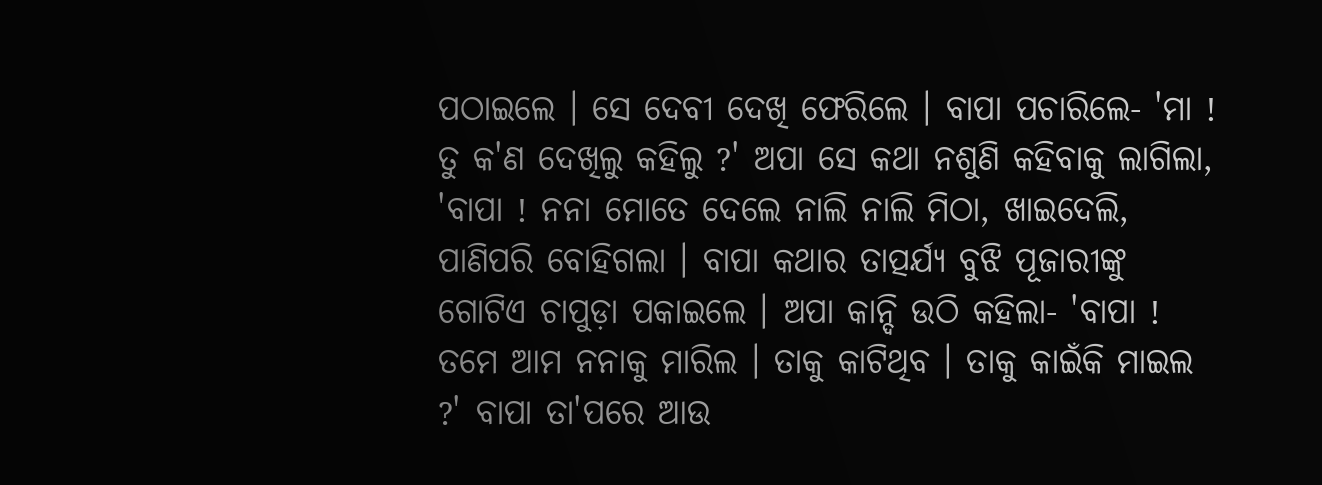ପଠାଇଲେ । ସେ ଦେବୀ ଦେଖି ଫେରିଲେ । ବାପା ପଚାରିଲେ- 'ମା ! ତୁ କ'ଣ ଦେଖିଲୁ କହିଲୁ ?' ଅପା ସେ କଥା ନଶୁଣି କହିବାକୁ ଲାଗିଲା, 'ବାପା ! ନନା ମୋତେ ଦେଲେ ନାଲି ନାଲି ମିଠା, ଖାଇଦେଲି, ପାଣିପରି ବୋହିଗଲା । ବାପା କଥାର ତାତ୍ପର୍ଯ୍ୟ ବୁଝି ପୂଜାରୀଙ୍କୁ ଗୋଟିଏ ଚାପୁଡ଼ା ପକାଇଲେ । ଅପା କାନ୍ଦି ଉଠି କହିଲା- 'ବାପା ! ତମେ ଆମ ନନାକୁ ମାରିଲ । ତାକୁ କାଟିଥିବ । ତାକୁ କାଇଁକି ମାଇଲ ?' ବାପା ତା'ପରେ ଆଉ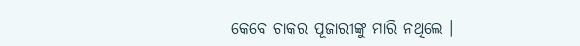କେବେ ଚାକର ପୂଜାରୀଙ୍କୁ ମାରି ନଥିଲେ ।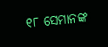୧୮ ସେମାନଙ୍କ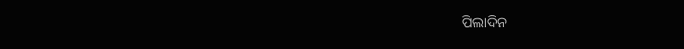ପିଲାଦିନ